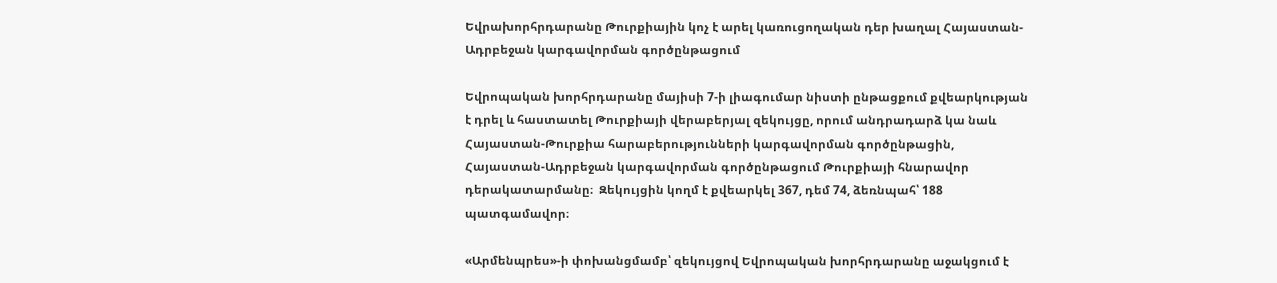Եվրախորհրդարանը Թուրքիային կոչ է արել կառուցողական դեր խաղալ Հայաստան-Ադրբեջան կարգավորման գործընթացում

Եվրոպական խորհրդարանը մայիսի 7-ի լիագումար նիստի ընթացքում քվեարկության է դրել և հաստատել Թուրքիայի վերաբերյալ զեկույցը, որում անդրադարձ կա նաև Հայաստան-Թուրքիա հարաբերությունների կարգավորման գործընթացին, Հայաստան-Ադրբեջան կարգավորման գործընթացում Թուրքիայի հնարավոր դերակատարմանը։  Զեկույցին կողմ է քվեարկել 367, դեմ 74, ձեռնպահ՝ 188 պատգամավոր։

«Արմենպրես»-ի փոխանցմամբ՝ զեկույցով Եվրոպական խորհրդարանը աջակցում է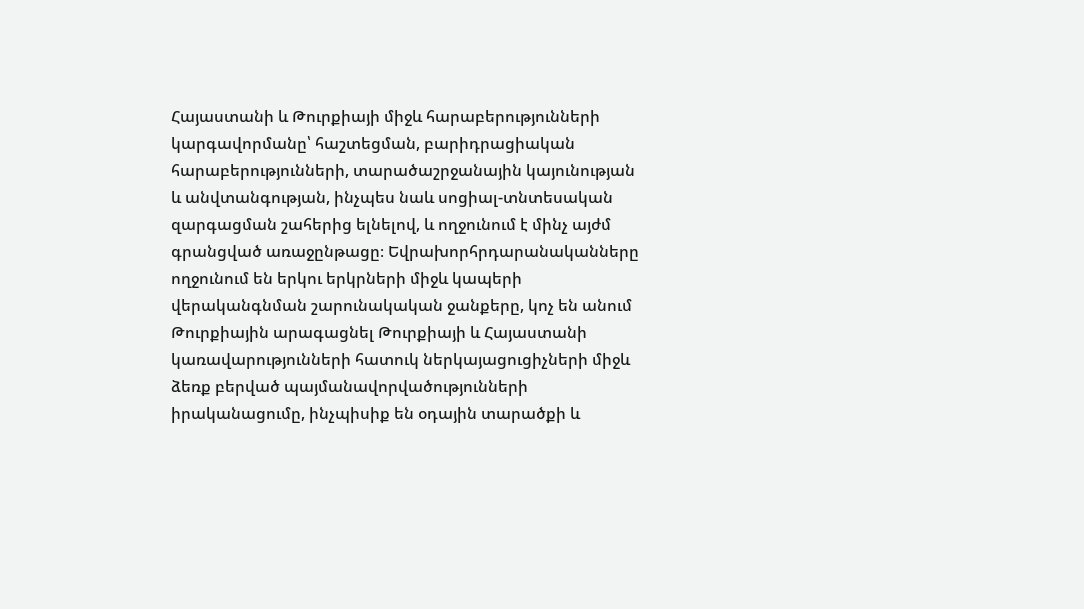Հայաստանի և Թուրքիայի միջև հարաբերությունների կարգավորմանը՝ հաշտեցման, բարիդրացիական հարաբերությունների, տարածաշրջանային կայունության և անվտանգության, ինչպես նաև սոցիալ-տնտեսական զարգացման շահերից ելնելով, և ողջունում է մինչ այժմ գրանցված առաջընթացը։ Եվրախորհրդարանականները ողջունում են երկու երկրների միջև կապերի վերականգնման շարունակական ջանքերը, կոչ են անում Թուրքիային արագացնել Թուրքիայի և Հայաստանի կառավարությունների հատուկ ներկայացուցիչների միջև ձեռք բերված պայմանավորվածությունների իրականացումը, ինչպիսիք են օդային տարածքի և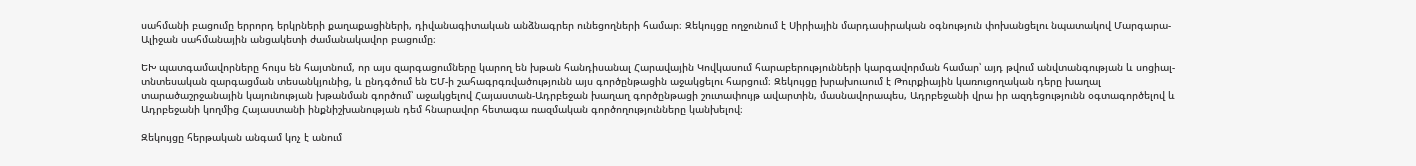սահմանի բացումը երրորդ երկրների քաղաքացիների, դիվանագիտական անձնագրեր ունեցողների համար։ Զեկույցը ողջունում է Սիրիային մարդասիրական օգնություն փոխանցելու նպատակով Մարգարա-Ալիջան սահմանային անցակետի ժամանակավոր բացումը։

ԵԽ պատգամավորները հույս են հայտնում, որ այս զարգացումները կարող են խթան հանդիսանալ Հարավային Կովկասում հարաբերությունների կարգավորման համար՝ այդ թվում անվտանգության և սոցիալ-տնտեսական զարգացման տեսանկյունից, և ընդգծում են ԵՄ-ի շահագրգռվածությունն այս գործընթացին աջակցելու հարցում։ Զեկույցը խրախուսում է Թուրքիային կառուցողական դերը խաղալ տարածաշրջանային կայունության խթանման գործում՝ աջակցելով Հայաստան-Ադրբեջան խաղաղ գործընթացի շուտափույթ ավարտին, մասնավորապես, Ադրբեջանի վրա իր ազդեցությունն օգտագործելով և Ադրբեջանի կողմից Հայաստանի ինքնիշխանության դեմ հնարավոր հետագա ռազմական գործողությունները կանխելով։

Զեկույցը հերթական անգամ կոչ է անում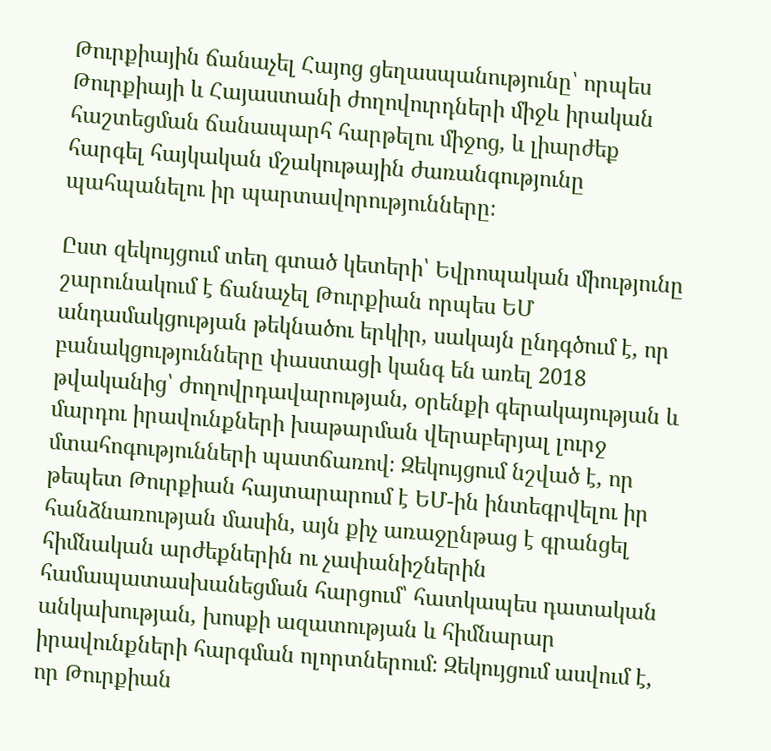Թուրքիային ճանաչել Հայոց ցեղասպանությունը՝ որպես Թուրքիայի և Հայաստանի ժողովուրդների միջև իրական հաշտեցման ճանապարհ հարթելու միջոց, և լիարժեք հարգել հայկական մշակութային ժառանգությունը պահպանելու իր պարտավորությունները։

Ըստ զեկույցում տեղ գտած կետերի՝ Եվրոպական միությունը շարունակում է ճանաչել Թուրքիան որպես ԵՄ անդամակցության թեկնածու երկիր, սակայն ընդգծում է, որ բանակցությունները փաստացի կանգ են առել 2018 թվականից՝ ժողովրդավարության, օրենքի գերակայության և մարդու իրավունքների խաթարման վերաբերյալ լուրջ մտահոգությունների պատճառով։ Զեկույցում նշված է, որ թեպետ Թուրքիան հայտարարում է ԵՄ-ին ինտեգրվելու իր հանձնառության մասին, այն քիչ առաջընթաց է գրանցել հիմնական արժեքներին ու չափանիշներին համապատասխանեցման հարցում՝ հատկապես դատական անկախության, խոսքի ազատության և հիմնարար իրավունքների հարգման ոլորտներում։ Զեկույցում ասվում է, որ Թուրքիան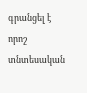գրանցել է որոշ տնտեսական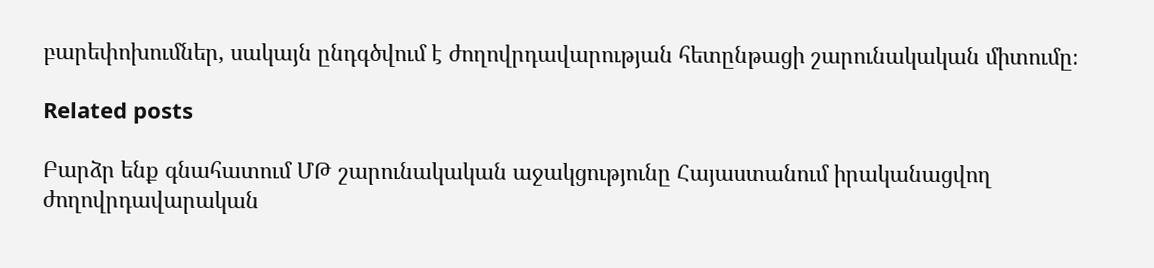բարեփոխումներ, սակայն ընդգծվում է ժողովրդավարության հետընթացի շարունակական միտումը։

Related posts

Բարձր ենք գնահատում ՄԹ շարունակական աջակցությունը Հայաստանում իրականացվող ժողովրդավարական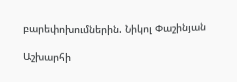բարեփոխումներին. Նիկոլ Փաշինյան

Աշխարհի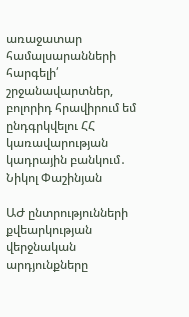առաջատար համալսարանների հարգելի՛ շրջանավարտներ, բոլորիդ հրավիրում եմ ընդգրկվելու ՀՀ կառավարության կադրային բանկում․ Նիկոլ Փաշինյան

ԱԺ ընտրությունների քվեարկության վերջնական արդյունքները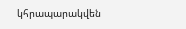կհրապարակվեն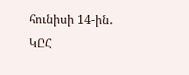հունիսի 14-ին․ ԿԸՀ